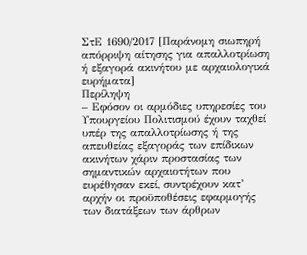ΣτΕ 1690/2017 [Παράνομη σιωπηρή απόρριψη αίτησης για απαλλοτρίωση ή εξαγορά ακινήτου με αρχαιολογικά ευρήματα]
Περίληψη
– Εφόσον οι αρμόδιες υπηρεσίες του Υπουργείου Πολιτισμού έχουν ταχθεί υπέρ της απαλλοτρίωσης ή της απευθείας εξαγοράς των επίδικων ακινήτων χάριν προστασίας των σημαντικών αρχαιοτήτων που ευρέθησαν εκεί, συντρέχουν κατ’ αρχήν οι προϋποθέσεις εφαρμογής των διατάξεων των άρθρων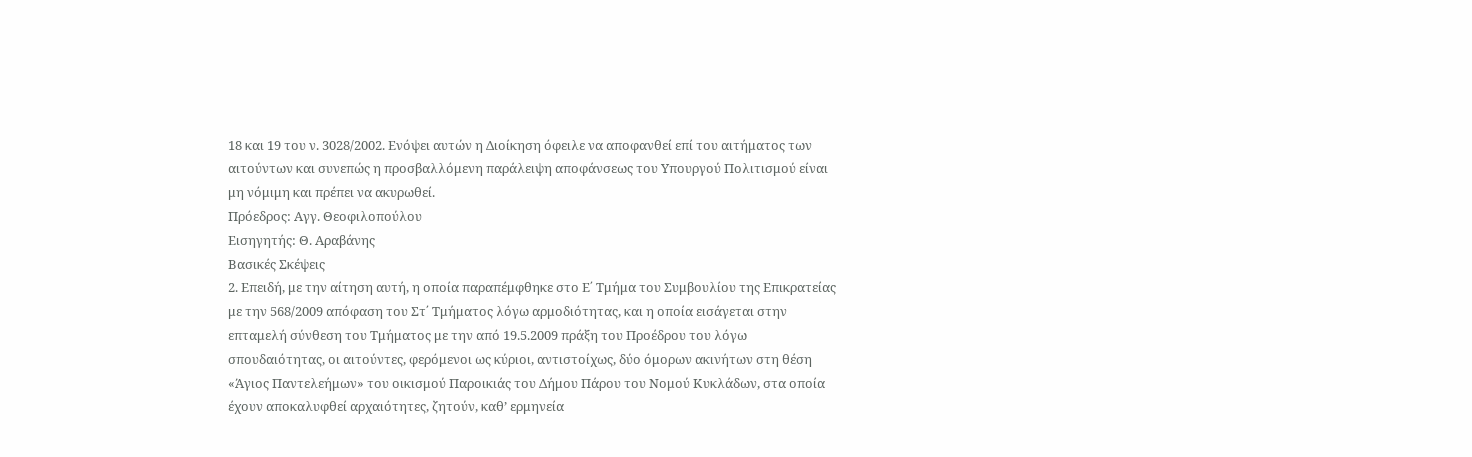18 και 19 του ν. 3028/2002. Ενόψει αυτών η Διοίκηση όφειλε να αποφανθεί επί του αιτήματος των αιτούντων και συνεπώς η προσβαλλόμενη παράλειψη αποφάνσεως του Υπουργού Πολιτισμού είναι μη νόμιμη και πρέπει να ακυρωθεί.
Πρόεδρος: Αγγ. Θεοφιλοπούλου
Εισηγητής: Θ. Αραβάνης
Βασικές Σκέψεις
2. Επειδή, με την αίτηση αυτή, η οποία παραπέμφθηκε στο Ε΄ Τμήμα του Συμβουλίου της Επικρατείας με την 568/2009 απόφαση του Στ΄ Τμήματος λόγω αρμοδιότητας, και η οποία εισάγεται στην επταμελή σύνθεση του Τμήματος με την από 19.5.2009 πράξη του Προέδρου του λόγω σπουδαιότητας, οι αιτούντες, φερόμενοι ως κύριοι, αντιστοίχως, δύο όμορων ακινήτων στη θέση «Άγιος Παντελεήμων» του οικισμού Παροικιάς του Δήμου Πάρου του Νομού Κυκλάδων, στα οποία έχουν αποκαλυφθεί αρχαιότητες, ζητούν, καθ’ ερμηνεία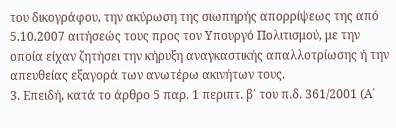του δικογράφου, την ακύρωση της σιωπηρής απορρίψεως της από 5.10.2007 αιτήσεώς τους προς τον Υπουργό Πολιτισμού, με την οποία είχαν ζητήσει την κήρυξη αναγκαστικής απαλλοτρίωσης ή την απευθείας εξαγορά των ανωτέρω ακινήτων τους.
3. Επειδή, κατά το άρθρο 5 παρ. 1 περιπτ. β΄ του π.δ. 361/2001 (Α΄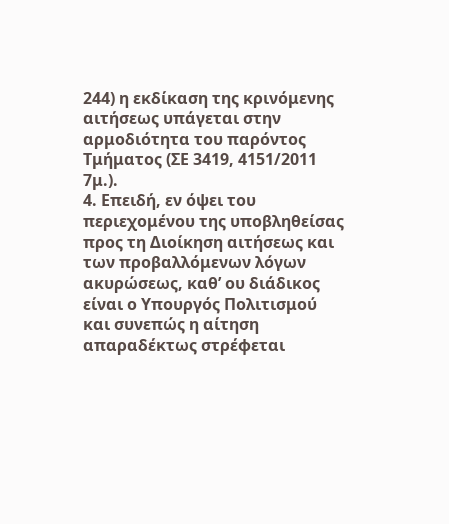244) η εκδίκαση της κρινόμενης αιτήσεως υπάγεται στην αρμοδιότητα του παρόντος Τμήματος (ΣΕ 3419, 4151/2011 7μ.).
4. Επειδή, εν όψει του περιεχομένου της υποβληθείσας προς τη Διοίκηση αιτήσεως και των προβαλλόμενων λόγων ακυρώσεως, καθ’ ου διάδικος είναι ο Υπουργός Πολιτισμού και συνεπώς η αίτηση απαραδέκτως στρέφεται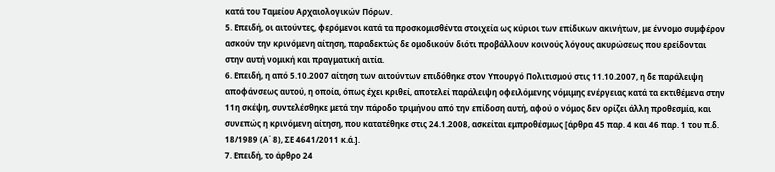κατά του Ταμείου Αρχαιολογικών Πόρων.
5. Επειδή, οι αιτούντες, φερόμενοι κατά τα προσκομισθέντα στοιχεία ως κύριοι των επίδικων ακινήτων, με έννομο συμφέρον ασκούν την κρινόμενη αίτηση, παραδεκτώς δε ομοδικούν διότι προβάλλουν κοινούς λόγους ακυρώσεως που ερείδονται στην αυτή νομική και πραγματική αιτία.
6. Επειδή, η από 5.10.2007 αίτηση των αιτούντων επιδόθηκε στον Υπουργό Πολιτισμού στις 11.10.2007, η δε παράλειψη αποφάνσεως αυτού, η οποία, όπως έχει κριθεί, αποτελεί παράλειψη οφειλόμενης νόμιμης ενέργειας κατά τα εκτιθέμενα στην 11η σκέψη, συντελέσθηκε μετά την πάροδο τριμήνου από την επίδοση αυτή, αφού ο νόμος δεν ορίζει άλλη προθεσμία, και συνεπώς η κρινόμενη αίτηση, που κατατέθηκε στις 24.1.2008, ασκείται εμπροθέσμως [άρθρα 45 παρ. 4 και 46 παρ. 1 του π.δ. 18/1989 (Α΄ 8), ΣΕ 4641/2011 κ.ά.].
7. Επειδή, το άρθρο 24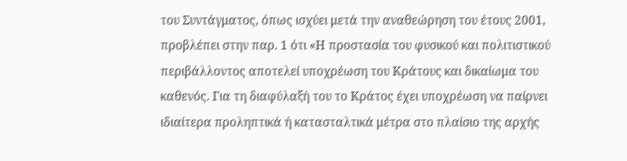του Συντάγματος, όπως ισχύει μετά την αναθεώρηση του έτους 2001, προβλέπει στην παρ. 1 ότι «Η προστασία του φυσικού και πολιτιστικού περιβάλλοντος αποτελεί υποχρέωση του Κράτους και δικαίωμα του καθενός. Για τη διαφύλαξή του το Κράτος έχει υποχρέωση να παίρνει ιδιαίτερα προληπτικά ή κατασταλτικά μέτρα στο πλαίσιο της αρχής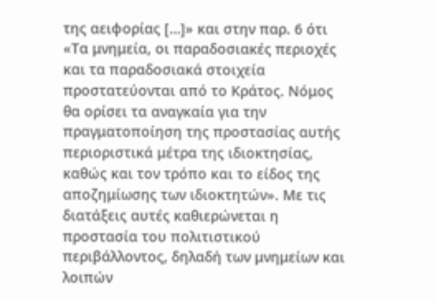της αειφορίας […]» και στην παρ. 6 ότι «Τα μνημεία, οι παραδοσιακές περιοχές και τα παραδοσιακά στοιχεία προστατεύονται από το Κράτος. Νόμος θα ορίσει τα αναγκαία για την πραγματοποίηση της προστασίας αυτής περιοριστικά μέτρα της ιδιοκτησίας, καθώς και τον τρόπο και το είδος της αποζημίωσης των ιδιοκτητών». Με τις διατάξεις αυτές καθιερώνεται η προστασία του πολιτιστικού περιβάλλοντος, δηλαδή των μνημείων και λοιπών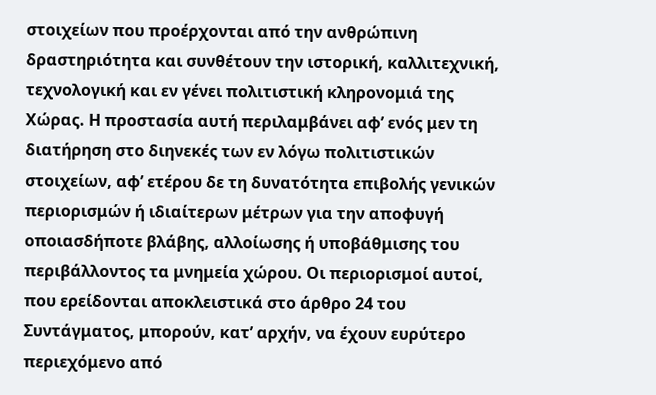στοιχείων που προέρχονται από την ανθρώπινη δραστηριότητα και συνθέτουν την ιστορική, καλλιτεχνική, τεχνολογική και εν γένει πολιτιστική κληρονομιά της Χώρας. Η προστασία αυτή περιλαμβάνει αφ’ ενός μεν τη διατήρηση στο διηνεκές των εν λόγω πολιτιστικών στοιχείων, αφ’ ετέρου δε τη δυνατότητα επιβολής γενικών περιορισμών ή ιδιαίτερων μέτρων για την αποφυγή οποιασδήποτε βλάβης, αλλοίωσης ή υποβάθμισης του περιβάλλοντος τα μνημεία χώρου. Οι περιορισμοί αυτοί, που ερείδονται αποκλειστικά στο άρθρο 24 του Συντάγματος, μπορούν, κατ’ αρχήν, να έχουν ευρύτερο περιεχόμενο από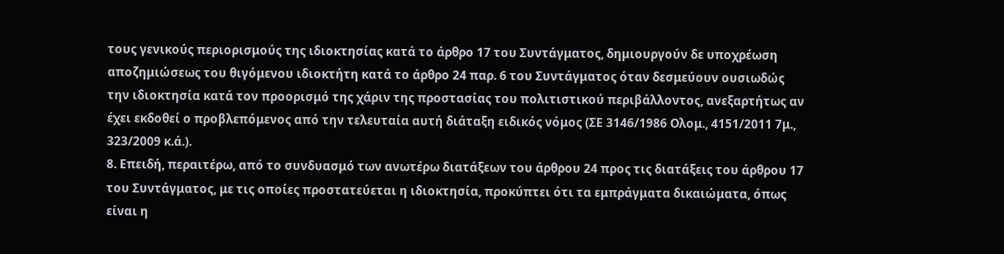τους γενικούς περιορισμούς της ιδιοκτησίας κατά το άρθρο 17 του Συντάγματος, δημιουργούν δε υποχρέωση αποζημιώσεως του θιγόμενου ιδιοκτήτη κατά το άρθρο 24 παρ. 6 του Συντάγματος όταν δεσμεύουν ουσιωδώς την ιδιοκτησία κατά τον προορισμό της χάριν της προστασίας του πολιτιστικού περιβάλλοντος, ανεξαρτήτως αν έχει εκδοθεί ο προβλεπόμενος από την τελευταία αυτή διάταξη ειδικός νόμος (ΣΕ 3146/1986 Ολομ., 4151/2011 7μ., 323/2009 κ.ά.).
8. Επειδή, περαιτέρω, από το συνδυασμό των ανωτέρω διατάξεων του άρθρου 24 προς τις διατάξεις του άρθρου 17 του Συντάγματος, με τις οποίες προστατεύεται η ιδιοκτησία, προκύπτει ότι τα εμπράγματα δικαιώματα, όπως είναι η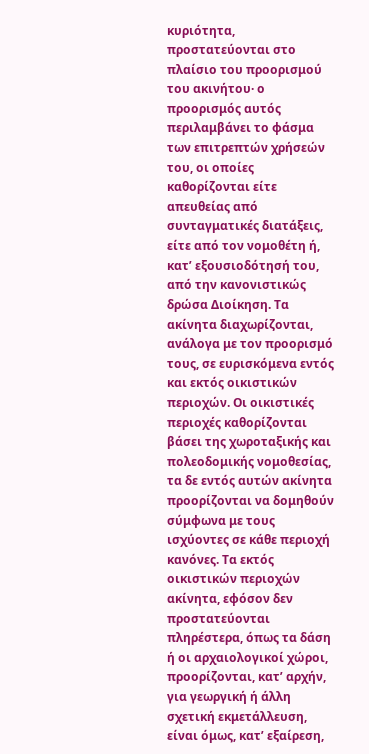κυριότητα, προστατεύονται στο πλαίσιο του προορισμού του ακινήτου· ο προορισμός αυτός περιλαμβάνει το φάσμα των επιτρεπτών χρήσεών του, οι οποίες καθορίζονται είτε απευθείας από συνταγματικές διατάξεις, είτε από τον νομοθέτη ή, κατ’ εξουσιοδότησή του, από την κανονιστικώς δρώσα Διοίκηση. Τα ακίνητα διαχωρίζονται, ανάλογα με τον προορισμό τους, σε ευρισκόμενα εντός και εκτός οικιστικών περιοχών. Οι οικιστικές περιοχές καθορίζονται βάσει της χωροταξικής και πολεοδομικής νομοθεσίας, τα δε εντός αυτών ακίνητα προορίζονται να δομηθούν σύμφωνα με τους ισχύοντες σε κάθε περιοχή κανόνες. Τα εκτός οικιστικών περιοχών ακίνητα, εφόσον δεν προστατεύονται πληρέστερα, όπως τα δάση ή οι αρχαιολογικοί χώροι, προορίζονται, κατ’ αρχήν, για γεωργική ή άλλη σχετική εκμετάλλευση, είναι όμως, κατ’ εξαίρεση,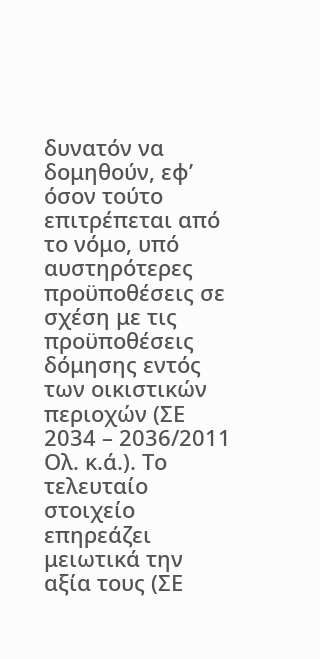δυνατόν να δομηθούν, εφ’ όσον τούτο επιτρέπεται από το νόμο, υπό αυστηρότερες προϋποθέσεις σε σχέση με τις προϋποθέσεις δόμησης εντός των οικιστικών περιοχών (ΣΕ 2034 – 2036/2011 Ολ. κ.ά.). Το τελευταίο στοιχείο επηρεάζει μειωτικά την αξία τους (ΣΕ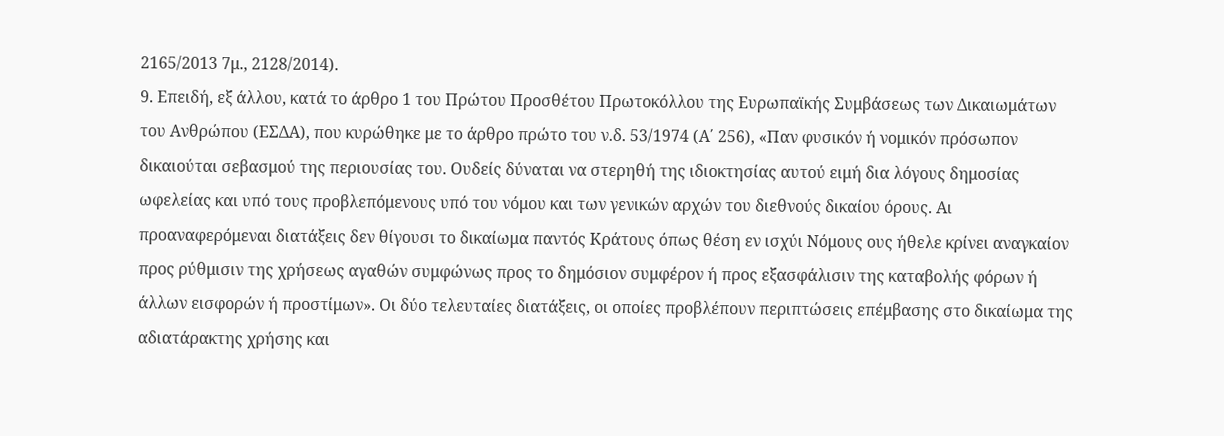2165/2013 7μ., 2128/2014).
9. Επειδή, εξ άλλου, κατά το άρθρο 1 του Πρώτου Προσθέτου Πρωτοκόλλου της Ευρωπαϊκής Συμβάσεως των Δικαιωμάτων του Ανθρώπου (ΕΣΔΑ), που κυρώθηκε με το άρθρο πρώτο του ν.δ. 53/1974 (Α΄ 256), «Παν φυσικόν ή νομικόν πρόσωπον δικαιούται σεβασμού της περιουσίας του. Ουδείς δύναται να στερηθή της ιδιοκτησίας αυτού ειμή δια λόγους δημοσίας ωφελείας και υπό τους προβλεπόμενους υπό του νόμου και των γενικών αρχών του διεθνούς δικαίου όρους. Αι προαναφερόμεναι διατάξεις δεν θίγουσι το δικαίωμα παντός Κράτους όπως θέση εν ισχύι Νόμους ους ήθελε κρίνει αναγκαίον προς ρύθμισιν της χρήσεως αγαθών συμφώνως προς το δημόσιον συμφέρον ή προς εξασφάλισιν της καταβολής φόρων ή άλλων εισφορών ή προστίμων». Οι δύο τελευταίες διατάξεις, οι οποίες προβλέπουν περιπτώσεις επέμβασης στο δικαίωμα της αδιατάρακτης χρήσης και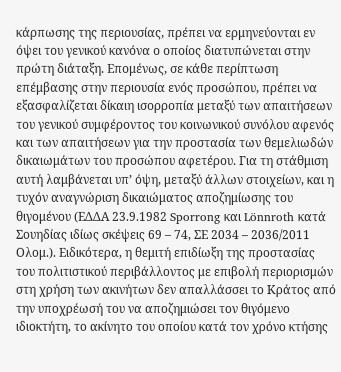κάρπωσης της περιουσίας, πρέπει να ερμηνεύονται εν όψει του γενικού κανόνα ο οποίος διατυπώνεται στην πρώτη διάταξη. Επομένως, σε κάθε περίπτωση επέμβασης στην περιουσία ενός προσώπου, πρέπει να εξασφαλίζεται δίκαιη ισορροπία μεταξύ των απαιτήσεων του γενικού συμφέροντος του κοινωνικού συνόλου αφενός και των απαιτήσεων για την προστασία των θεμελιωδών δικαιωμάτων του προσώπου αφετέρου. Για τη στάθμιση αυτή λαμβάνεται υπ’ όψη, μεταξύ άλλων στοιχείων, και η τυχόν αναγνώριση δικαιώματος αποζημίωσης του θιγομένου (ΕΔΔΑ 23.9.1982 Sporrong και Lönnroth κατά Σουηδίας ιδίως σκέψεις 69 – 74, ΣΕ 2034 – 2036/2011 Ολομ.). Ειδικότερα, η θεμιτή επιδίωξη της προστασίας του πολιτιστικού περιβάλλοντος με επιβολή περιορισμών στη χρήση των ακινήτων δεν απαλλάσσει το Κράτος από την υποχρέωσή του να αποζημιώσει τον θιγόμενο ιδιοκτήτη, το ακίνητο του οποίου κατά τον χρόνο κτήσης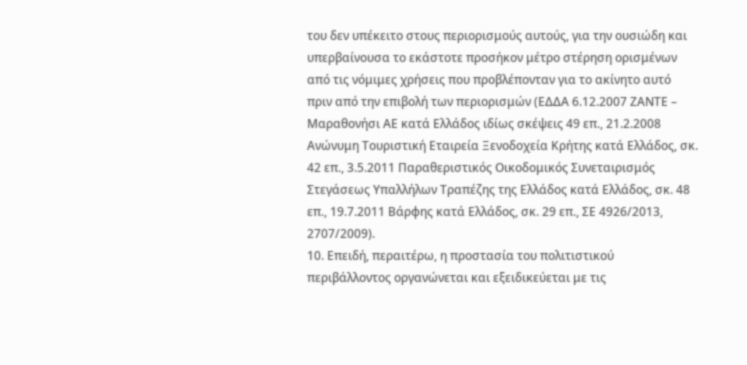του δεν υπέκειτο στους περιορισμούς αυτούς, για την ουσιώδη και υπερβαίνουσα το εκάστοτε προσήκον μέτρο στέρηση ορισμένων από τις νόμιμες χρήσεις που προβλέπονταν για το ακίνητο αυτό πριν από την επιβολή των περιορισμών (ΕΔΔΑ 6.12.2007 ΖΑΝΤΕ – Μαραθονήσι ΑΕ κατά Ελλάδος ιδίως σκέψεις 49 επ., 21.2.2008 Ανώνυμη Τουριστική Εταιρεία Ξενοδοχεία Κρήτης κατά Ελλάδος, σκ. 42 επ., 3.5.2011 Παραθεριστικός Οικοδομικός Συνεταιρισμός Στεγάσεως Υπαλλήλων Τραπέζης της Ελλάδος κατά Ελλάδος, σκ. 48 επ., 19.7.2011 Βάρφης κατά Ελλάδος, σκ. 29 επ., ΣΕ 4926/2013, 2707/2009).
10. Επειδή, περαιτέρω, η προστασία του πολιτιστικού περιβάλλοντος οργανώνεται και εξειδικεύεται με τις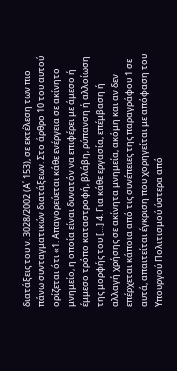διατάξεις του ν. 3028/2002 (Α΄ 153), σε εκτέλεση των πιο πάνω συνταγματικών διατάξεων. Στο άρθρο 10 του αυτού ορίζεται ότι «1. Απαγορεύεται κάθε ενέργεια σε ακίνητο μνημείο, η οποία είναι δυνατόν να επιφέρει με άμεσο ή έμμεσο τρόπο καταστροφή, βλάβη, ρύπανση ή αλλοίωση της μορφής του […] 4. Για κάθε εργασία, επέμβαση ή αλλαγή χρήσης σε ακίνητα μνημεία, ακόμη και αν δεν επέρχεται κάποια από τις συνέπειες της παραγράφου 1 σε αυτά, απαιτείται έγκριση που χορηγείται με απόφαση του Υπουργού Πολιτισμού ύστερα από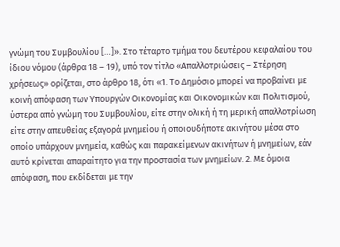γνώμη του Συμβουλίου […]». Στο τέταρτο τμήμα του δευτέρου κεφαλαίου του ίδιου νόμου (άρθρα 18 – 19), υπό τον τίτλο «Απαλλοτριώσεις – Στέρηση χρήσεως» ορίζεται, στο άρθρο 18, ότι «1. Το Δημόσιο μπορεί να προβαίνει με κοινή απόφαση των Υπουργών Οικονομίας και Οικονομικών και Πολιτισμού, ύστερα από γνώμη του Συμβουλίου, είτε στην ολική ή τη μερική απαλλοτρίωση είτε στην απευθείας εξαγορά μνημείου ή οποιουδήποτε ακινήτου μέσα στο οποίο υπάρχουν μνημεία, καθώς και παρακείμενων ακινήτων ή μνημείων, εάν αυτό κρίνεται απαραίτητο για την προστασία των μνημείων. 2. Με όμοια απόφαση, που εκδίδεται με την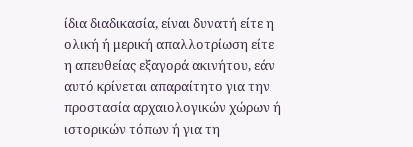ίδια διαδικασία, είναι δυνατή είτε η ολική ή μερική απαλλοτρίωση είτε η απευθείας εξαγορά ακινήτου, εάν αυτό κρίνεται απαραίτητο για την προστασία αρχαιολογικών χώρων ή ιστορικών τόπων ή για τη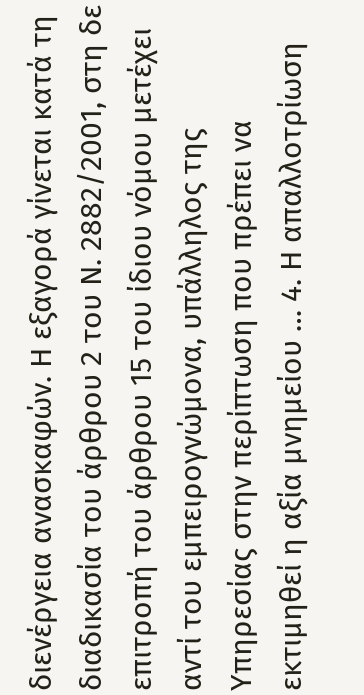διενέργεια ανασκαφών. Η εξαγορά γίνεται κατά τη διαδικασία του άρθρου 2 του Ν. 2882/2001, στη δε επιτροπή του άρθρου 15 του ίδιου νόμου μετέχει αντί του εμπειρογνώμονα, υπάλληλος της Υπηρεσίας στην περίπτωση που πρέπει να εκτιμηθεί η αξία μνημείου … 4. Η απαλλοτρίωση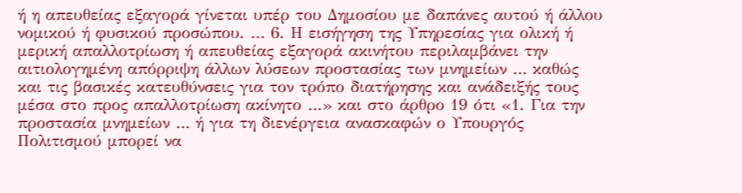ή η απευθείας εξαγορά γίνεται υπέρ του Δημοσίου με δαπάνες αυτού ή άλλου νομικού ή φυσικού προσώπου. … 6. Η εισήγηση της Υπηρεσίας για ολική ή μερική απαλλοτρίωση ή απευθείας εξαγορά ακινήτου περιλαμβάνει την αιτιολογημένη απόρριψη άλλων λύσεων προστασίας των μνημείων … καθώς και τις βασικές κατευθύνσεις για τον τρόπο διατήρησης και ανάδειξής τους μέσα στο προς απαλλοτρίωση ακίνητο …» και στο άρθρο 19 ότι «1. Για την προστασία μνημείων … ή για τη διενέργεια ανασκαφών ο Υπουργός Πολιτισμού μπορεί να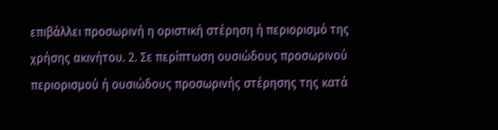επιβάλλει προσωρινή η οριστική στέρηση ή περιορισμό της χρήσης ακινήτου. 2. Σε περίπτωση ουσιώδους προσωρινού περιορισμού ή ουσιώδους προσωρινής στέρησης της κατά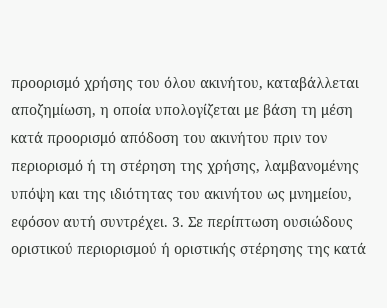προορισμό χρήσης του όλου ακινήτου, καταβάλλεται αποζημίωση, η οποία υπολογίζεται με βάση τη μέση κατά προορισμό απόδοση του ακινήτου πριν τον περιορισμό ή τη στέρηση της χρήσης, λαμβανομένης υπόψη και της ιδιότητας του ακινήτου ως μνημείου, εφόσον αυτή συντρέχει. 3. Σε περίπτωση ουσιώδους οριστικού περιορισμού ή οριστικής στέρησης της κατά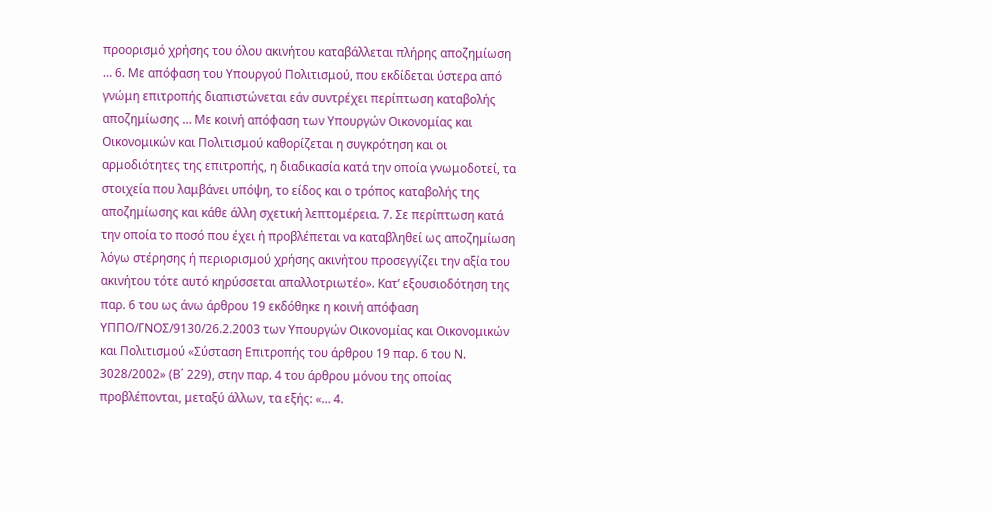προορισμό χρήσης του όλου ακινήτου καταβάλλεται πλήρης αποζημίωση … 6. Με απόφαση του Υπουργού Πολιτισμού, που εκδίδεται ύστερα από γνώμη επιτροπής διαπιστώνεται εάν συντρέχει περίπτωση καταβολής αποζημίωσης … Με κοινή απόφαση των Υπουργών Οικονομίας και Οικονομικών και Πολιτισμού καθορίζεται η συγκρότηση και οι αρμοδιότητες της επιτροπής, η διαδικασία κατά την οποία γνωμοδοτεί, τα στοιχεία που λαμβάνει υπόψη, το είδος και ο τρόπος καταβολής της αποζημίωσης και κάθε άλλη σχετική λεπτομέρεια. 7. Σε περίπτωση κατά την οποία το ποσό που έχει ή προβλέπεται να καταβληθεί ως αποζημίωση λόγω στέρησης ή περιορισμού χρήσης ακινήτου προσεγγίζει την αξία του ακινήτου τότε αυτό κηρύσσεται απαλλοτριωτέο». Κατ’ εξουσιοδότηση της παρ. 6 του ως άνω άρθρου 19 εκδόθηκε η κοινή απόφαση ΥΠΠΟ/ΓΝΟΣ/9130/26.2.2003 των Υπουργών Οικονομίας και Οικονομικών και Πολιτισμού «Σύσταση Επιτροπής του άρθρου 19 παρ. 6 του Ν. 3028/2002» (Β΄ 229), στην παρ. 4 του άρθρου μόνου της οποίας προβλέπονται, μεταξύ άλλων, τα εξής: «… 4.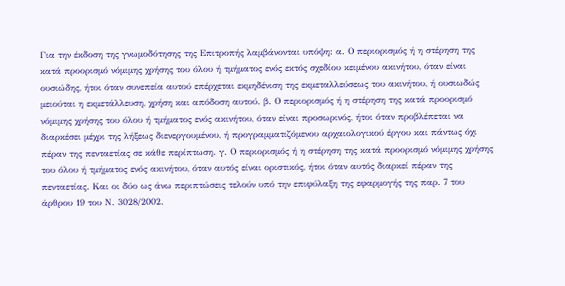Για την έκδοση της γνωμοδότησης της Επιτροπής λαμβάνονται υπόψη: α. Ο περιορισμός ή η στέρηση της κατά προορισμό νόμιμης χρήσης του όλου ή τμήματος ενός εκτός σχεδίου κειμένου ακινήτου, όταν είναι ουσιώδης, ήτοι όταν συνεπεία αυτού επέρχεται εκμηδένιση της εκμεταλλεύσεως του ακινήτου, ή ουσιωδώς μειούται η εκμετάλλευση, χρήση και απόδοση αυτού. β. Ο περιορισμός ή η στέρηση της κατά προορισμό νόμιμης χρήσης του όλου ή τμήματος ενός ακινήτου, όταν είναι προσωρινός, ήτοι όταν προβλέπεται να διαρκέσει μέχρι της λήξεως διενεργουμένου, ή προγραμματιζόμενου αρχαιολογικού έργου και πάντως όχι πέραν της πενταετίας σε κάθε περίπτωση. γ. Ο περιορισμός ή η στέρηση της κατά προορισμό νόμιμης χρήσης του όλου ή τμήματος ενός ακινήτου, όταν αυτός είναι οριστικός, ήτοι όταν αυτός διαρκεί πέραν της πενταετίας. Και οι δύο ως άνω περιπτώσεις τελούν υπό την επιφύλαξη της εφαρμογής της παρ. 7 του άρθρου 19 του Ν. 3028/2002.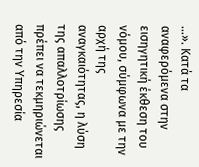…». Κατά τα αναφερόμενα στην εισηγητική έκθεση του νόμου, σύμφωνα με την αρχή της αναγκαιότητας, η λύση της απαλλοτρίωσης πρέπει να τεκμηριώνεται από την Υπηρεσία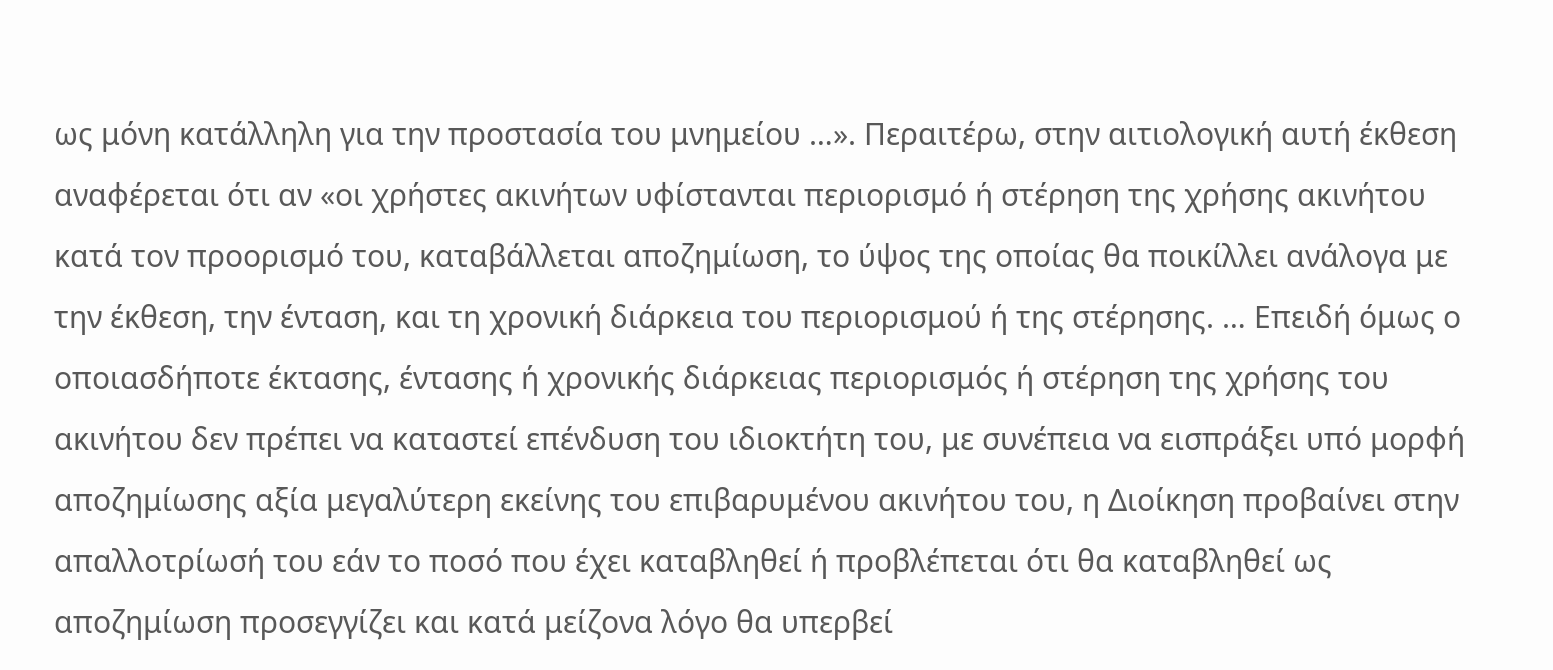ως μόνη κατάλληλη για την προστασία του μνημείου …». Περαιτέρω, στην αιτιολογική αυτή έκθεση αναφέρεται ότι αν «οι χρήστες ακινήτων υφίστανται περιορισμό ή στέρηση της χρήσης ακινήτου κατά τον προορισμό του, καταβάλλεται αποζημίωση, το ύψος της οποίας θα ποικίλλει ανάλογα με την έκθεση, την ένταση, και τη χρονική διάρκεια του περιορισμού ή της στέρησης. … Επειδή όμως ο οποιασδήποτε έκτασης, έντασης ή χρονικής διάρκειας περιορισμός ή στέρηση της χρήσης του ακινήτου δεν πρέπει να καταστεί επένδυση του ιδιοκτήτη του, με συνέπεια να εισπράξει υπό μορφή αποζημίωσης αξία μεγαλύτερη εκείνης του επιβαρυμένου ακινήτου του, η Διοίκηση προβαίνει στην απαλλοτρίωσή του εάν το ποσό που έχει καταβληθεί ή προβλέπεται ότι θα καταβληθεί ως αποζημίωση προσεγγίζει και κατά μείζονα λόγο θα υπερβεί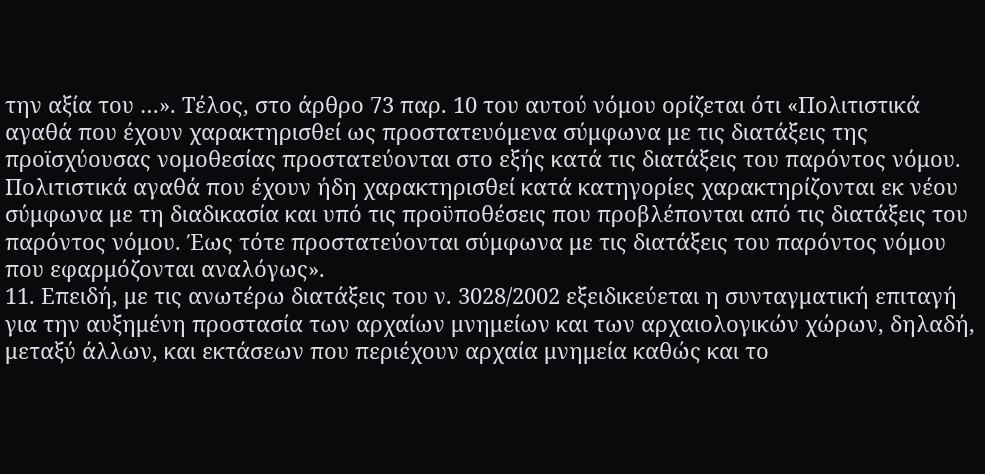την αξία του …». Τέλος, στο άρθρο 73 παρ. 10 του αυτού νόμου ορίζεται ότι «Πολιτιστικά αγαθά που έχουν χαρακτηρισθεί ως προστατευόμενα σύμφωνα με τις διατάξεις της προϊσχύουσας νομοθεσίας προστατεύονται στο εξής κατά τις διατάξεις του παρόντος νόμου. Πολιτιστικά αγαθά που έχουν ήδη χαρακτηρισθεί κατά κατηγορίες χαρακτηρίζονται εκ νέου σύμφωνα με τη διαδικασία και υπό τις προϋποθέσεις που προβλέπονται από τις διατάξεις του παρόντος νόμου. Έως τότε προστατεύονται σύμφωνα με τις διατάξεις του παρόντος νόμου που εφαρμόζονται αναλόγως».
11. Επειδή, με τις ανωτέρω διατάξεις του ν. 3028/2002 εξειδικεύεται η συνταγματική επιταγή για την αυξημένη προστασία των αρχαίων μνημείων και των αρχαιολογικών χώρων, δηλαδή, μεταξύ άλλων, και εκτάσεων που περιέχουν αρχαία μνημεία καθώς και το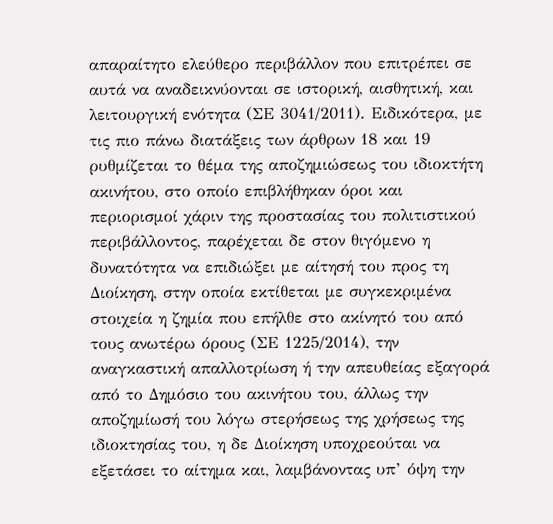απαραίτητο ελεύθερο περιβάλλον που επιτρέπει σε αυτά να αναδεικνύονται σε ιστορική, αισθητική, και λειτουργική ενότητα (ΣΕ 3041/2011). Ειδικότερα, με τις πιο πάνω διατάξεις των άρθρων 18 και 19 ρυθμίζεται το θέμα της αποζημιώσεως του ιδιοκτήτη ακινήτου, στο οποίο επιβλήθηκαν όροι και περιορισμοί χάριν της προστασίας του πολιτιστικού περιβάλλοντος, παρέχεται δε στον θιγόμενο η δυνατότητα να επιδιώξει με αίτησή του προς τη Διοίκηση, στην οποία εκτίθεται με συγκεκριμένα στοιχεία η ζημία που επήλθε στο ακίνητό του από τους ανωτέρω όρους (ΣΕ 1225/2014), την αναγκαστική απαλλοτρίωση ή την απευθείας εξαγορά από το Δημόσιο του ακινήτου του, άλλως την αποζημίωσή του λόγω στερήσεως της χρήσεως της ιδιοκτησίας του, η δε Διοίκηση υποχρεούται να εξετάσει το αίτημα και, λαμβάνοντας υπ’ όψη την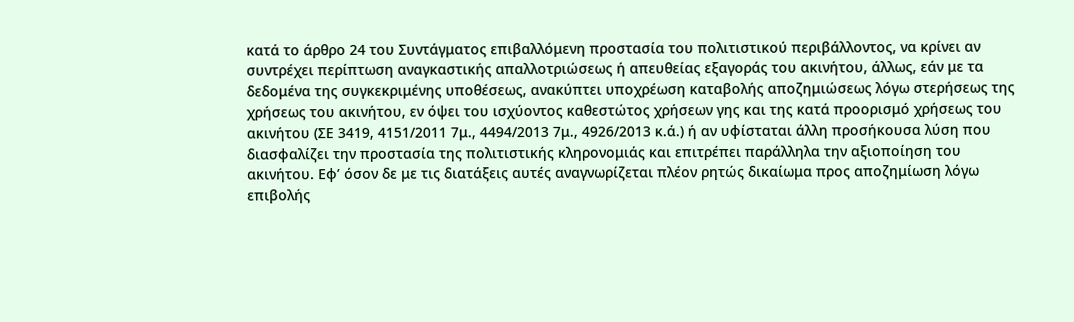κατά το άρθρο 24 του Συντάγματος επιβαλλόμενη προστασία του πολιτιστικού περιβάλλοντος, να κρίνει αν συντρέχει περίπτωση αναγκαστικής απαλλοτριώσεως ή απευθείας εξαγοράς του ακινήτου, άλλως, εάν με τα δεδομένα της συγκεκριμένης υποθέσεως, ανακύπτει υποχρέωση καταβολής αποζημιώσεως λόγω στερήσεως της χρήσεως του ακινήτου, εν όψει του ισχύοντος καθεστώτος χρήσεων γης και της κατά προορισμό χρήσεως του ακινήτου (ΣΕ 3419, 4151/2011 7μ., 4494/2013 7μ., 4926/2013 κ.ά.) ή αν υφίσταται άλλη προσήκουσα λύση που διασφαλίζει την προστασία της πολιτιστικής κληρονομιάς και επιτρέπει παράλληλα την αξιοποίηση του ακινήτου. Εφ’ όσον δε με τις διατάξεις αυτές αναγνωρίζεται πλέον ρητώς δικαίωμα προς αποζημίωση λόγω επιβολής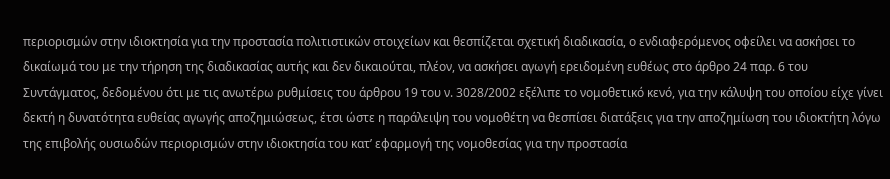περιορισμών στην ιδιοκτησία για την προστασία πολιτιστικών στοιχείων και θεσπίζεται σχετική διαδικασία, ο ενδιαφερόμενος οφείλει να ασκήσει το δικαίωμά του με την τήρηση της διαδικασίας αυτής και δεν δικαιούται, πλέον, να ασκήσει αγωγή ερειδομένη ευθέως στο άρθρο 24 παρ. 6 του Συντάγματος, δεδομένου ότι με τις ανωτέρω ρυθμίσεις του άρθρου 19 του ν. 3028/2002 εξέλιπε το νομοθετικό κενό, για την κάλυψη του οποίου είχε γίνει δεκτή η δυνατότητα ευθείας αγωγής αποζημιώσεως, έτσι ώστε η παράλειψη του νομοθέτη να θεσπίσει διατάξεις για την αποζημίωση του ιδιοκτήτη λόγω της επιβολής ουσιωδών περιορισμών στην ιδιοκτησία του κατ’ εφαρμογή της νομοθεσίας για την προστασία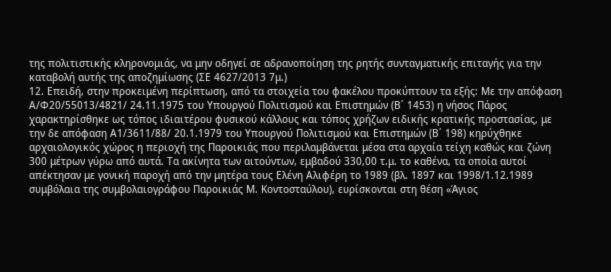της πολιτιστικής κληρονομιάς, να μην οδηγεί σε αδρανοποίηση της ρητής συνταγματικής επιταγής για την καταβολή αυτής της αποζημίωσης (ΣΕ 4627/2013 7μ.)
12. Επειδή, στην προκειμένη περίπτωση, από τα στοιχεία του φακέλου προκύπτουν τα εξής: Με την απόφαση Α/Φ20/55013/4821/ 24.11.1975 του Υπουργού Πολιτισμού και Επιστημών (Β΄ 1453) η νήσος Πάρος χαρακτηρίσθηκε ως τόπος ιδιαιτέρου φυσικού κάλλους και τόπος χρήζων ειδικής κρατικής προστασίας, με την δε απόφαση Α1/3611/88/ 20.1.1979 του Υπουργού Πολιτισμού και Επιστημών (Β΄ 198) κηρύχθηκε αρχαιολογικός χώρος η περιοχή της Παροικιάς που περιλαμβάνεται μέσα στα αρχαία τείχη καθώς και ζώνη 300 μέτρων γύρω από αυτά. Τα ακίνητα των αιτούντων, εμβαδού 330,00 τ.μ. το καθένα, τα οποία αυτοί απέκτησαν με γονική παροχή από την μητέρα τους Ελένη Αλιφέρη το 1989 (βλ. 1897 και 1998/1.12.1989 συμβόλαια της συμβολαιογράφου Παροικιάς Μ. Κοντοσταύλου), ευρίσκονται στη θέση «Άγιος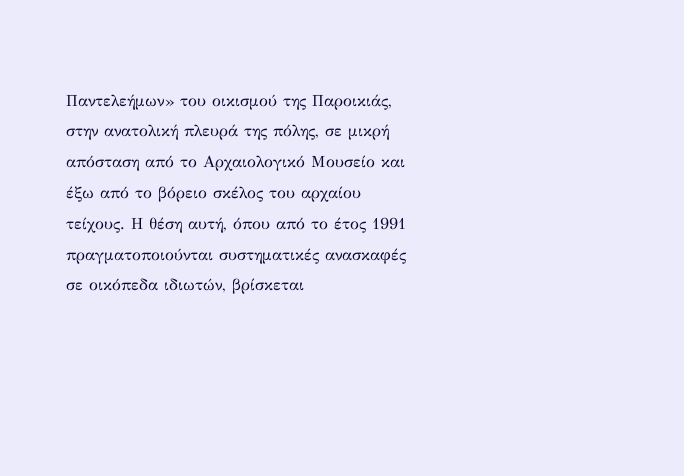Παντελεήμων» του οικισμού της Παροικιάς, στην ανατολική πλευρά της πόλης, σε μικρή απόσταση από το Αρχαιολογικό Μουσείο και έξω από το βόρειο σκέλος του αρχαίου τείχους. Η θέση αυτή, όπου από το έτος 1991 πραγματοποιούνται συστηματικές ανασκαφές σε οικόπεδα ιδιωτών, βρίσκεται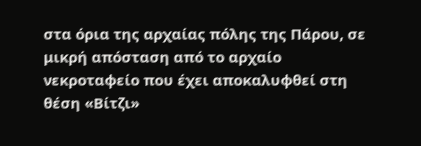στα όρια της αρχαίας πόλης της Πάρου, σε μικρή απόσταση από το αρχαίο νεκροταφείο που έχει αποκαλυφθεί στη θέση «Βίτζι»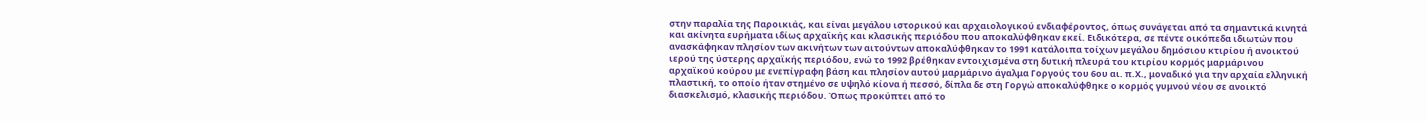στην παραλία της Παροικιάς, και είναι μεγάλου ιστορικού και αρχαιολογικού ενδιαφέροντος, όπως συνάγεται από τα σημαντικά κινητά και ακίνητα ευρήματα ιδίως αρχαϊκής και κλασικής περιόδου που αποκαλύφθηκαν εκεί. Ειδικότερα, σε πέντε οικόπεδα ιδιωτών που ανασκάφηκαν πλησίον των ακινήτων των αιτούντων αποκαλύφθηκαν το 1991 κατάλοιπα τοίχων μεγάλου δημόσιου κτιρίου ή ανοικτού ιερού της ύστερης αρχαϊκής περιόδου, ενώ το 1992 βρέθηκαν εντοιχισμένα στη δυτική πλευρά του κτιρίου κορμός μαρμάρινου αρχαϊκού κούρου με ενεπίγραφη βάση και πλησίον αυτού μαρμάρινο άγαλμα Γοργούς του 6ου αι. π.Χ., μοναδικό για την αρχαία ελληνική πλαστική, το οποίο ήταν στημένο σε υψηλό κίονα ή πεσσό, δίπλα δε στη Γοργώ αποκαλύφθηκε ο κορμός γυμνού νέου σε ανοικτό διασκελισμό, κλασικής περιόδου. Όπως προκύπτει από το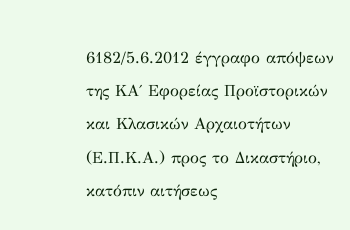6182/5.6.2012 έγγραφο απόψεων της ΚΑ΄ Εφορείας Προϊστορικών και Κλασικών Αρχαιοτήτων (Ε.Π.Κ.Α.) προς το Δικαστήριο, κατόπιν αιτήσεως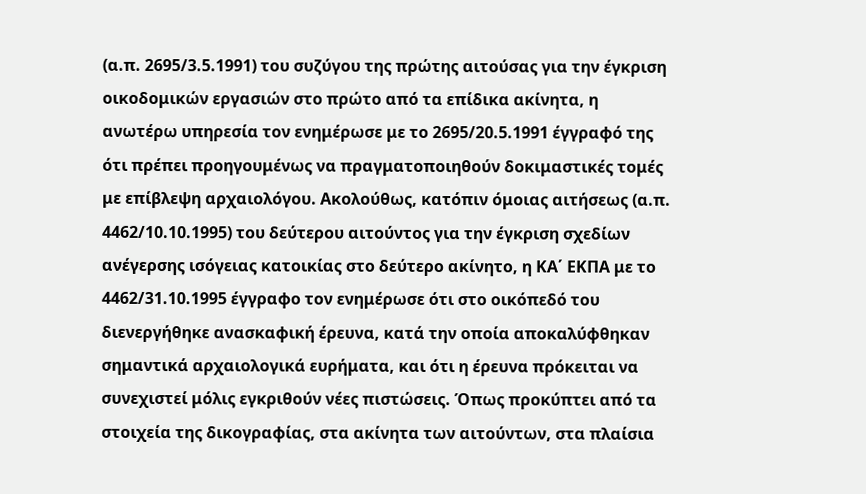(α.π. 2695/3.5.1991) του συζύγου της πρώτης αιτούσας για την έγκριση οικοδομικών εργασιών στο πρώτο από τα επίδικα ακίνητα, η ανωτέρω υπηρεσία τον ενημέρωσε με το 2695/20.5.1991 έγγραφό της ότι πρέπει προηγουμένως να πραγματοποιηθούν δοκιμαστικές τομές με επίβλεψη αρχαιολόγου. Ακολούθως, κατόπιν όμοιας αιτήσεως (α.π. 4462/10.10.1995) του δεύτερου αιτούντος για την έγκριση σχεδίων ανέγερσης ισόγειας κατοικίας στο δεύτερο ακίνητο, η ΚΑ΄ ΕΚΠΑ με το 4462/31.10.1995 έγγραφο τον ενημέρωσε ότι στο οικόπεδό του διενεργήθηκε ανασκαφική έρευνα, κατά την οποία αποκαλύφθηκαν σημαντικά αρχαιολογικά ευρήματα, και ότι η έρευνα πρόκειται να συνεχιστεί μόλις εγκριθούν νέες πιστώσεις. Όπως προκύπτει από τα στοιχεία της δικογραφίας, στα ακίνητα των αιτούντων, στα πλαίσια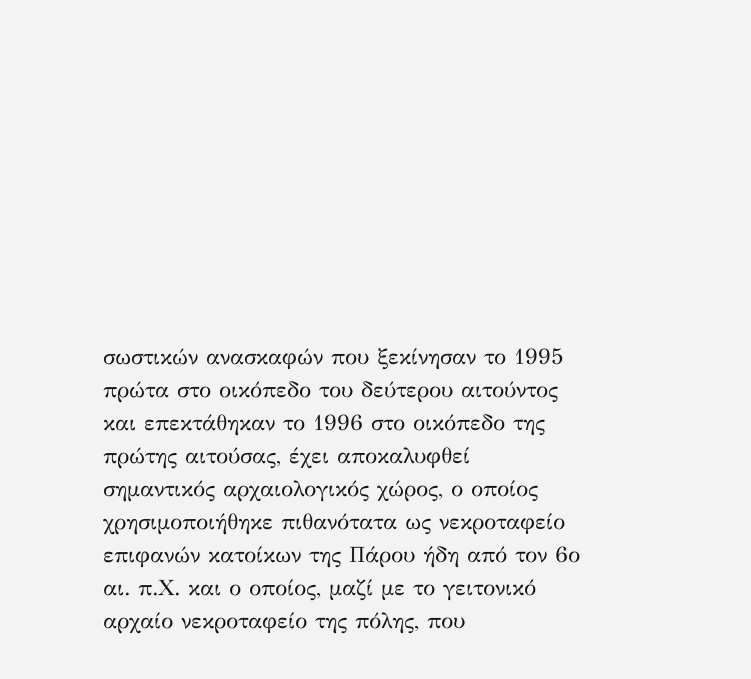σωστικών ανασκαφών που ξεκίνησαν το 1995 πρώτα στο οικόπεδο του δεύτερου αιτούντος και επεκτάθηκαν το 1996 στο οικόπεδο της πρώτης αιτούσας, έχει αποκαλυφθεί σημαντικός αρχαιολογικός χώρος, ο οποίος χρησιμοποιήθηκε πιθανότατα ως νεκροταφείο επιφανών κατοίκων της Πάρου ήδη από τον 6ο αι. π.Χ. και ο οποίος, μαζί με το γειτονικό αρχαίο νεκροταφείο της πόλης, που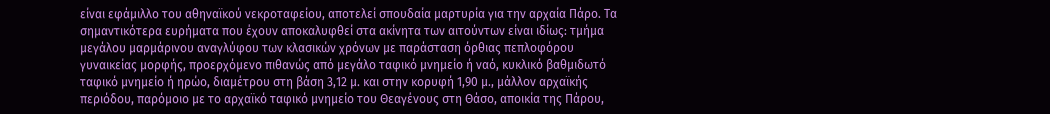είναι εφάμιλλο του αθηναϊκού νεκροταφείου, αποτελεί σπουδαία μαρτυρία για την αρχαία Πάρο. Τα σημαντικότερα ευρήματα που έχουν αποκαλυφθεί στα ακίνητα των αιτούντων είναι ιδίως: τμήμα μεγάλου μαρμάρινου αναγλύφου των κλασικών χρόνων με παράσταση όρθιας πεπλοφόρου γυναικείας μορφής, προερχόμενο πιθανώς από μεγάλο ταφικό μνημείο ή ναό, κυκλικό βαθμιδωτό ταφικό μνημείο ή ηρώο, διαμέτρου στη βάση 3,12 μ. και στην κορυφή 1,90 μ., μάλλον αρχαϊκής περιόδου, παρόμοιο με το αρχαϊκό ταφικό μνημείο του Θεαγένους στη Θάσο, αποικία της Πάρου,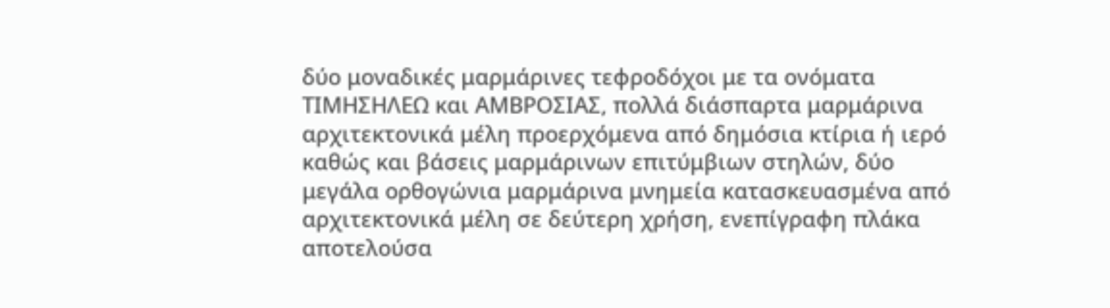δύο μοναδικές μαρμάρινες τεφροδόχοι με τα ονόματα ΤΙΜΗΣΗΛΕΩ και ΑΜΒΡΟΣΙΑΣ, πολλά διάσπαρτα μαρμάρινα αρχιτεκτονικά μέλη προερχόμενα από δημόσια κτίρια ή ιερό καθώς και βάσεις μαρμάρινων επιτύμβιων στηλών, δύο μεγάλα ορθογώνια μαρμάρινα μνημεία κατασκευασμένα από αρχιτεκτονικά μέλη σε δεύτερη χρήση, ενεπίγραφη πλάκα αποτελούσα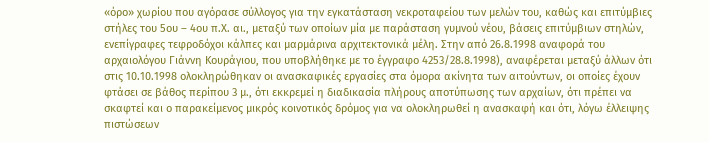«όρο» χωρίου που αγόρασε σύλλογος για την εγκατάσταση νεκροταφείου των μελών του, καθώς και επιτύμβιες στήλες του 5ου – 4ου π.Χ. αι., μεταξύ των οποίων μία με παράσταση γυμνού νέου, βάσεις επιτύμβιων στηλών, ενεπίγραφες τεφροδόχοι κάλπες και μαρμάρινα αρχιτεκτονικά μέλη. Στην από 26.8.1998 αναφορά του αρχαιολόγου Γιάννη Κουράγιου, που υποβλήθηκε με το έγγραφο 4253/28.8.1998), αναφέρεται μεταξύ άλλων ότι στις 10.10.1998 ολοκληρώθηκαν οι ανασκαφικές εργασίες στα όμορα ακίνητα των αιτούντων, οι οποίες έχουν φτάσει σε βάθος περίπου 3 μ., ότι εκκρεμεί η διαδικασία πλήρους αποτύπωσης των αρχαίων, ότι πρέπει να σκαφτεί και ο παρακείμενος μικρός κοινοτικός δρόμος για να ολοκληρωθεί η ανασκαφή και ότι, λόγω έλλειψης πιστώσεων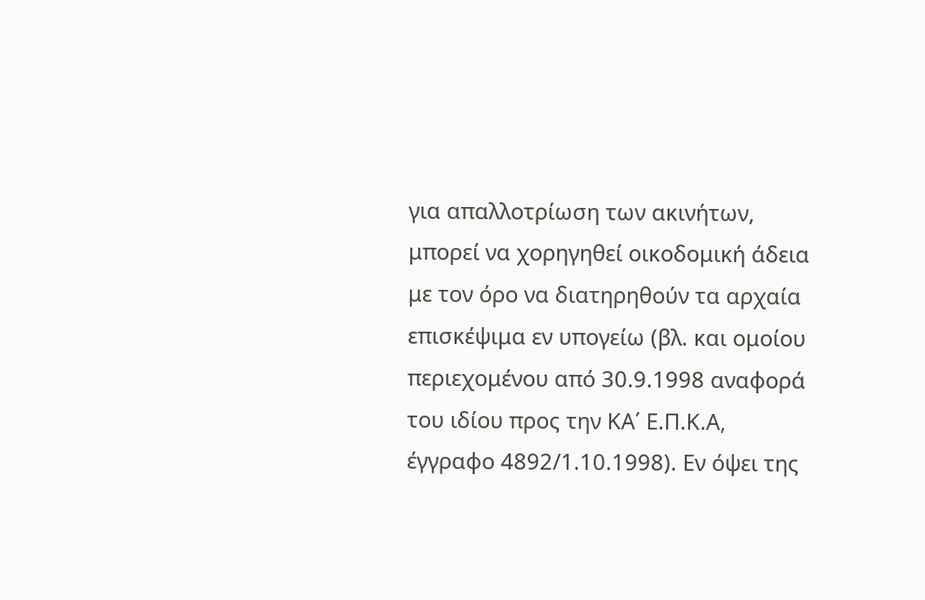για απαλλοτρίωση των ακινήτων, μπορεί να χορηγηθεί οικοδομική άδεια με τον όρο να διατηρηθούν τα αρχαία επισκέψιμα εν υπογείω (βλ. και ομοίου περιεχομένου από 30.9.1998 αναφορά του ιδίου προς την ΚΑ΄ Ε.Π.Κ.Α, έγγραφο 4892/1.10.1998). Εν όψει της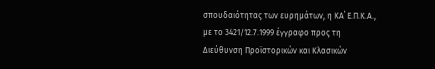σπουδαιότητας των ευρημάτων, η ΚΑ΄ Ε.Π.Κ.Α., με το 3421/12.7.1999 έγγραφο προς τη Διεύθυνση Προϊστορικών και Κλασικών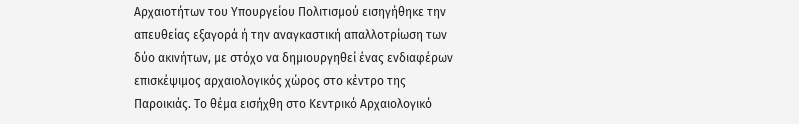Αρχαιοτήτων του Υπουργείου Πολιτισμού εισηγήθηκε την απευθείας εξαγορά ή την αναγκαστική απαλλοτρίωση των δύο ακινήτων, με στόχο να δημιουργηθεί ένας ενδιαφέρων επισκέψιμος αρχαιολογικός χώρος στο κέντρο της Παροικιάς. Το θέμα εισήχθη στο Κεντρικό Αρχαιολογικό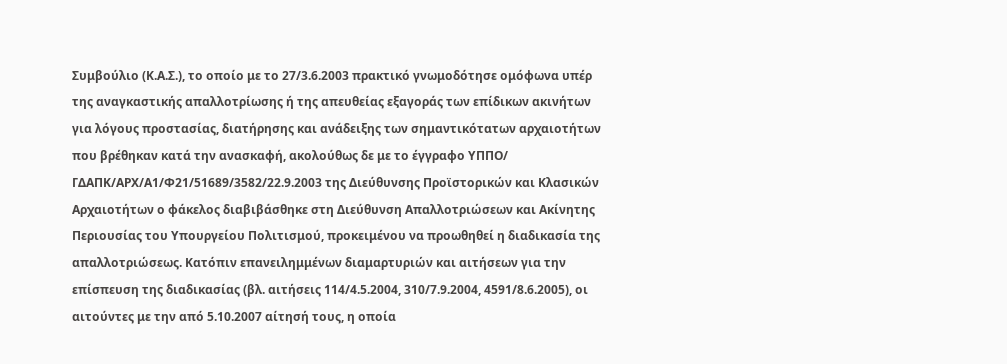Συμβούλιο (Κ.Α.Σ.), το οποίο με το 27/3.6.2003 πρακτικό γνωμοδότησε ομόφωνα υπέρ της αναγκαστικής απαλλοτρίωσης ή της απευθείας εξαγοράς των επίδικων ακινήτων για λόγους προστασίας, διατήρησης και ανάδειξης των σημαντικότατων αρχαιοτήτων που βρέθηκαν κατά την ανασκαφή, ακολούθως δε με το έγγραφο ΥΠΠΟ/ ΓΔΑΠΚ/ΑΡΧ/Α1/Φ21/51689/3582/22.9.2003 της Διεύθυνσης Προϊστορικών και Κλασικών Αρχαιοτήτων ο φάκελος διαβιβάσθηκε στη Διεύθυνση Απαλλοτριώσεων και Ακίνητης Περιουσίας του Υπουργείου Πολιτισμού, προκειμένου να προωθηθεί η διαδικασία της απαλλοτριώσεως. Κατόπιν επανειλημμένων διαμαρτυριών και αιτήσεων για την επίσπευση της διαδικασίας (βλ. αιτήσεις 114/4.5.2004, 310/7.9.2004, 4591/8.6.2005), οι αιτούντες με την από 5.10.2007 αίτησή τους, η οποία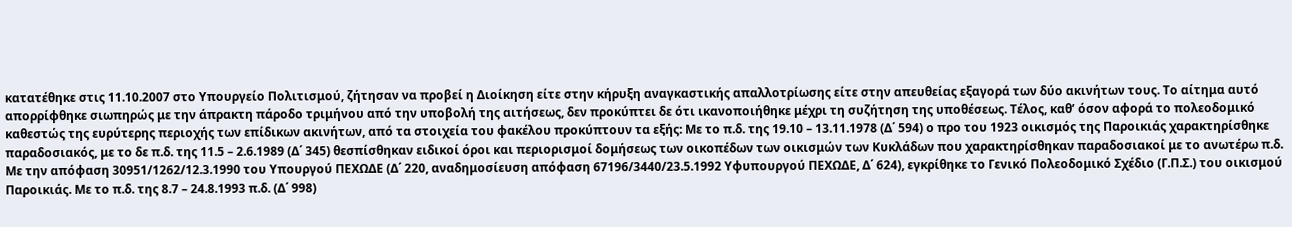κατατέθηκε στις 11.10.2007 στο Υπουργείο Πολιτισμού, ζήτησαν να προβεί η Διοίκηση είτε στην κήρυξη αναγκαστικής απαλλοτρίωσης είτε στην απευθείας εξαγορά των δύο ακινήτων τους. Το αίτημα αυτό απορρίφθηκε σιωπηρώς με την άπρακτη πάροδο τριμήνου από την υποβολή της αιτήσεως, δεν προκύπτει δε ότι ικανοποιήθηκε μέχρι τη συζήτηση της υποθέσεως. Τέλος, καθ’ όσον αφορά το πολεοδομικό καθεστώς της ευρύτερης περιοχής των επίδικων ακινήτων, από τα στοιχεία του φακέλου προκύπτουν τα εξής: Με το π.δ. της 19.10 – 13.11.1978 (Δ΄ 594) ο προ του 1923 οικισμός της Παροικιάς χαρακτηρίσθηκε παραδοσιακός, με το δε π.δ. της 11.5 – 2.6.1989 (Δ΄ 345) θεσπίσθηκαν ειδικοί όροι και περιορισμοί δομήσεως των οικοπέδων των οικισμών των Κυκλάδων που χαρακτηρίσθηκαν παραδοσιακοί με το ανωτέρω π.δ. Με την απόφαση 30951/1262/12.3.1990 του Υπουργού ΠΕΧΩΔΕ (Δ΄ 220, αναδημοσίευση απόφαση 67196/3440/23.5.1992 Υφυπουργού ΠΕΧΩΔΕ, Δ΄ 624), εγκρίθηκε το Γενικό Πολεοδομικό Σχέδιο (Γ.Π.Σ.) του οικισμού Παροικιάς. Με το π.δ. της 8.7 – 24.8.1993 π.δ. (Δ΄ 998)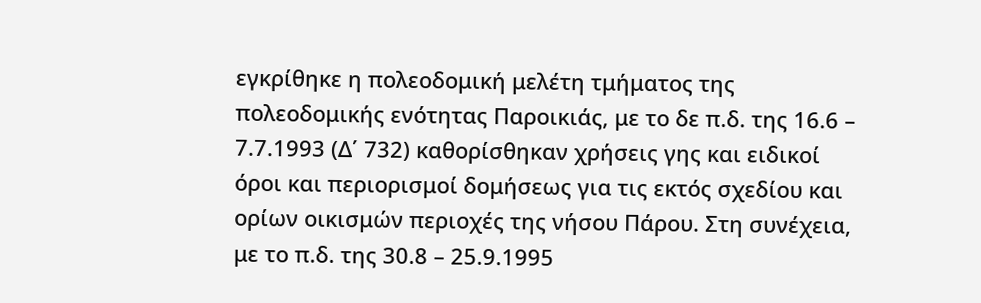εγκρίθηκε η πολεοδομική μελέτη τμήματος της πολεοδομικής ενότητας Παροικιάς, με το δε π.δ. της 16.6 – 7.7.1993 (Δ΄ 732) καθορίσθηκαν χρήσεις γης και ειδικοί όροι και περιορισμοί δομήσεως για τις εκτός σχεδίου και ορίων οικισμών περιοχές της νήσου Πάρου. Στη συνέχεια, με το π.δ. της 30.8 – 25.9.1995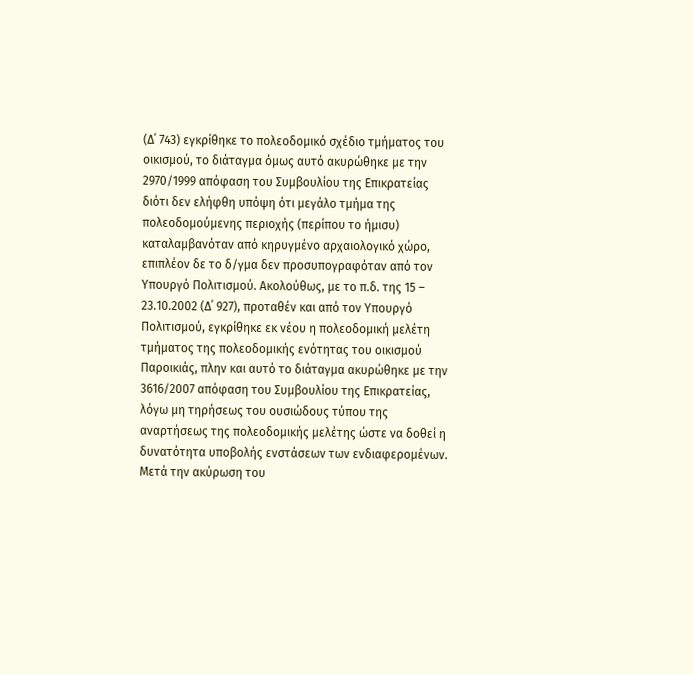(Δ΄ 743) εγκρίθηκε το πολεοδομικό σχέδιο τμήματος του οικισμού, το διάταγμα όμως αυτό ακυρώθηκε με την 2970/1999 απόφαση του Συμβουλίου της Επικρατείας διότι δεν ελήφθη υπόψη ότι μεγάλο τμήμα της πολεοδομούμενης περιοχής (περίπου το ήμισυ) καταλαμβανόταν από κηρυγμένο αρχαιολογικό χώρο, επιπλέον δε το δ/γμα δεν προσυπογραφόταν από τον Υπουργό Πολιτισμού. Ακολούθως, με το π.δ. της 15 – 23.10.2002 (Δ΄ 927), προταθέν και από τον Υπουργό Πολιτισμού, εγκρίθηκε εκ νέου η πολεοδομική μελέτη τμήματος της πολεοδομικής ενότητας του οικισμού Παροικιάς, πλην και αυτό το διάταγμα ακυρώθηκε με την 3616/2007 απόφαση του Συμβουλίου της Επικρατείας, λόγω μη τηρήσεως του ουσιώδους τύπου της αναρτήσεως της πολεοδομικής μελέτης ώστε να δοθεί η δυνατότητα υποβολής ενστάσεων των ενδιαφερομένων. Μετά την ακύρωση του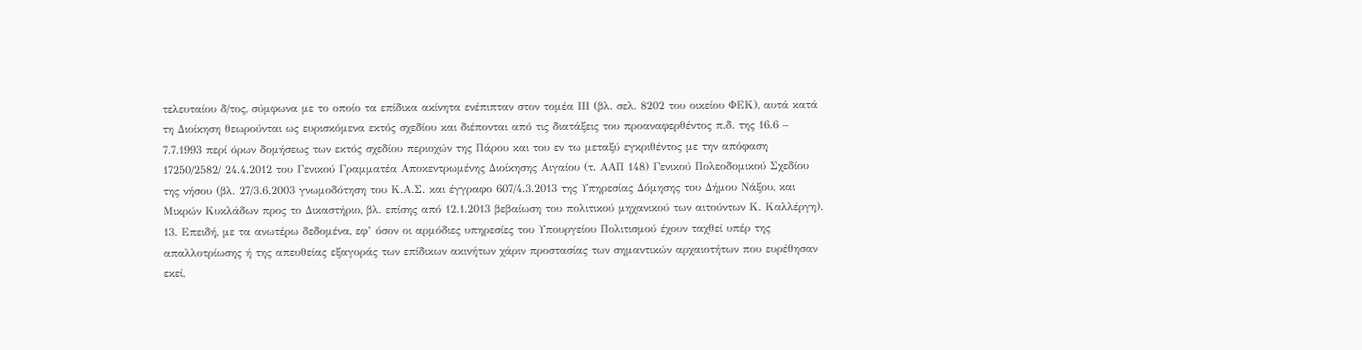τελευταίου δ/τος, σύμφωνα με το οποίο τα επίδικα ακίνητα ενέπιπταν στον τομέα ΙΙΙ (βλ. σελ. 8202 του οικείου ΦΕΚ), αυτά κατά τη Διοίκηση θεωρούνται ως ευρισκόμενα εκτός σχεδίου και διέπονται από τις διατάξεις του προαναφερθέντος π.δ. της 16.6 – 7.7.1993 περί όρων δομήσεως των εκτός σχεδίου περιοχών της Πάρου και του εν τω μεταξύ εγκριθέντος με την απόφαση 17250/2582/ 24.4.2012 του Γενικού Γραμματέα Αποκεντρωμένης Διοίκησης Αιγαίου (τ. ΑΑΠ 148) Γενικού Πολεοδομικού Σχεδίου της νήσου (βλ. 27/3.6.2003 γνωμοδότηση του Κ.Α.Σ. και έγγραφο 607/4.3.2013 της Υπηρεσίας Δόμησης του Δήμου Νάξου, και Μικρών Κυκλάδων προς το Δικαστήριο, βλ. επίσης από 12.1.2013 βεβαίωση του πολιτικού μηχανικού των αιτούντων Κ. Καλλέργη).
13. Επειδή, με τα ανωτέρω δεδομένα, εφ’ όσον οι αρμόδιες υπηρεσίες του Υπουργείου Πολιτισμού έχουν ταχθεί υπέρ της απαλλοτρίωσης ή της απευθείας εξαγοράς των επίδικων ακινήτων χάριν προστασίας των σημαντικών αρχαιοτήτων που ευρέθησαν εκεί,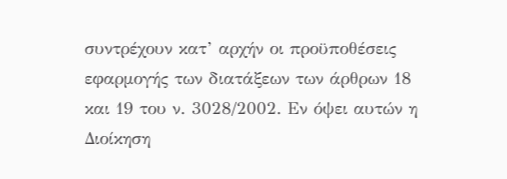συντρέχουν κατ’ αρχήν οι προϋποθέσεις εφαρμογής των διατάξεων των άρθρων 18 και 19 του ν. 3028/2002. Εν όψει αυτών η Διοίκηση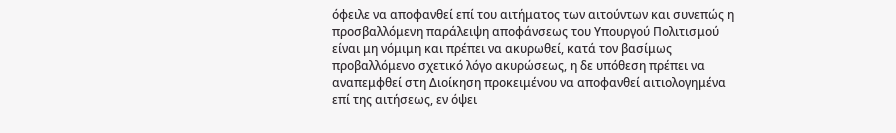όφειλε να αποφανθεί επί του αιτήματος των αιτούντων και συνεπώς η προσβαλλόμενη παράλειψη αποφάνσεως του Υπουργού Πολιτισμού είναι μη νόμιμη και πρέπει να ακυρωθεί, κατά τον βασίμως προβαλλόμενο σχετικό λόγο ακυρώσεως, η δε υπόθεση πρέπει να αναπεμφθεί στη Διοίκηση προκειμένου να αποφανθεί αιτιολογημένα επί της αιτήσεως, εν όψει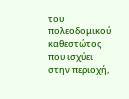του πολεοδομικού καθεστώτος που ισχύει στην περιοχή,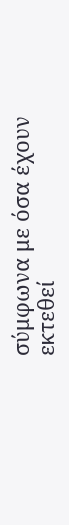σύμφωνα με όσα έχουν εκτεθεί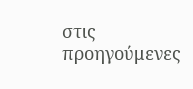στις προηγούμενες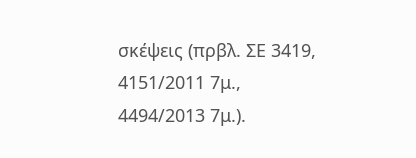σκέψεις (πρβλ. ΣΕ 3419, 4151/2011 7μ., 4494/2013 7μ.).